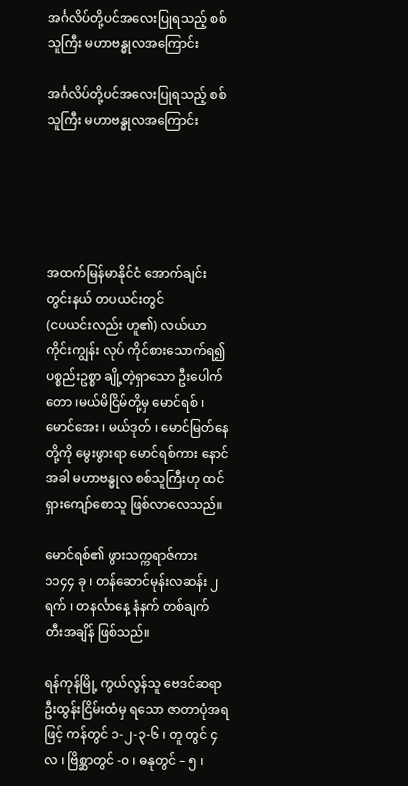အင်္ဂလိပ်တို့ပင်အလေးပြုရသည့် စစ်သူကြီး မဟာဗန္ဓုလအကြောင်း

အင်္ဂလိပ်တို့ပင်အလေးပြုရသည့် စစ်သူကြီး မဟာဗန္ဓုလအကြောင်း





အထက်မြန်မာနိုင်ငံ အောက်ချင်းတွင်းနယ် တပယင်းတွင်
(ငပယင်းလည်း ဟူ၏) လယ်ယာကိုင်းကျွန်း လုပ် ကိုင်စားသောက်ရ၍ ပစ္စည်းဥစ္စာ ချို့တဲ့ရှာသော ဦးပေါက်တော ၊မယ်မိငြိမ်တို့မှ မောင်ရစ် ၊ မောင်အေး ၊ မယ်ဒုတ် ၊ မောင်မြတ်နေ တို့ကို မွေးဖွားရာ မောင်ရစ်ကား နောင်အခါ မဟာဗန္ဓုလ စစ်သူကြီးဟု ထင်ရှားကျော်စောသူ ဖြစ်လာလေသည်။

မောင်ရစ်၏ ဖွားသက္ကရာဇ်ကား ၁၁၄၄ ခု ၊ တန်ဆောင်မုန်းလဆန်း ၂ ရက် ၊ တနင်္လာနေ့ နံနက် တစ်ချက် တီးအချိန် ဖြစ်သည်။

ရန်ကုန်မြို့ ကွယ်လွန်သူ ဗေဒင်ဆရာ ဦးထွန်းငြိမ်းထံမှ ရသော ဇာတာပုံအရဖြင့် ကန်တွင် ၁-၂-၃-၆ ၊ တူ တွင် ၄ လ ၊ ဗြိစ္ဆာတွင် -၀ ၊ ဓနုတွင် – ၅ ၊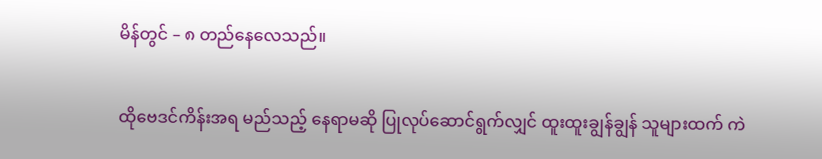မိန်တွင် – ၈ တည်နေလေသည်။

ထိုဗေဒင်ကိန်းအရ မည်သည့် နေရာမဆို ပြုလုပ်ဆောင်ရွက်လျှင် ထူးထူးချွန်ချွန် သူများထက် ကဲ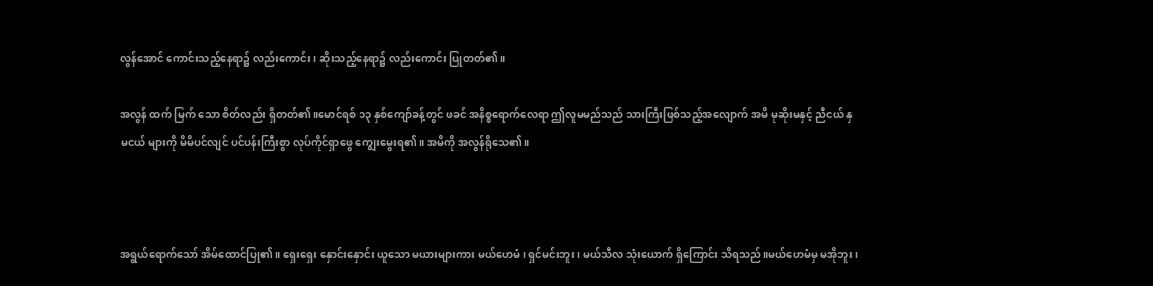လွန်အောင် ကောင်းသည့်နေရာ၌ လည်းကောင်း ၊ ဆိုးသည့်နေရာ၌ လည်းကောင်း ပြုတတ်၏။

အလွန် ထက် မြက် သော စိတ်လည်း ရှိတတ်၏။မောင်ရစ် ၁၃ နှစ်ကျော်ခန့်တွင် ဖခင် အနိစ္စရောက်လေရာ ဤလူမမည်သည် သားကြီးဖြစ်သည့်အလျောက် အမိ မုဆိုးမနှင့် ညီငယ် နှမငယ် များကို မိမိပင်လျင် ပင်ပန်းကြီးစွာ လုပ်ကိုင်ရှာဖွေ ကျွေးမွေးရ၏။ အမိကို အလွန်ရိုသေ၏။



အရွယ်ရောက်သော် အိမ်ထောင်ပြု၏။ ရှေးရှေး နှောင်းနှောင်း ယူသော မယားများကား မယ်ဟေမံ ၊ ရှင်မင်းဘူး ၊ မယ်သီလ သုံးယောက် ရှိကြောင်း သိရသည်။မယ်ဟေမံမှ မအိုဘူး ၊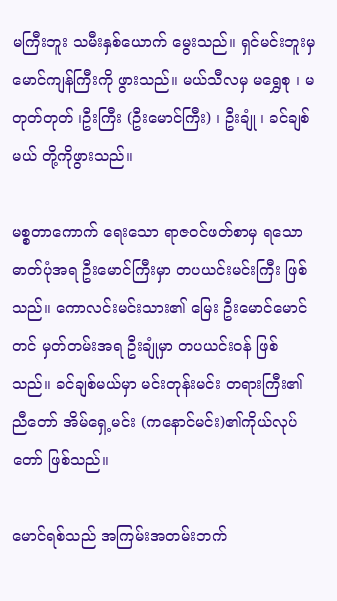မကြီးဘူး သမီးနှစ်ယောက် မွေးသည်။ ရှင်မင်းဘူးမှ မောင်ကျန်ကြီးကို ဖွားသည်။ မယ်သီလမှ မရွှေစု ၊ မတုတ်တုတ် ၊ဦးကြီး (ဦးမောင်ကြီး) ၊ ဦးချုံ ၊ ခင်ချစ်မယ် တို့ကိုဖွားသည်။

မစ္စတာကောက် ရေးသော ရာဇဝင်ဖတ်စာမှ ရသော ဓာတ်ပုံအရ ဦးမောင်ကြီးမှာ တပယင်းမင်းကြီး ဖြစ်သည်။ ကောလင်းမင်းသား၏ မြေး ဦးမောင်မောင်တင် မှတ်တမ်းအရ ဦးချုံမှာ တပယင်းဝန် ဖြစ်သည်။ ခင်ချစ်မယ်မှာ မင်းတုန်းမင်း တရားကြီး၏ ညီတော် အိမ်ရှေ့မင်း (ကနောင်မင်း)၏ကိုယ်လုပ်တော် ဖြစ်သည်။

မောင်ရစ်သည် အကြမ်းအတမ်းဘက်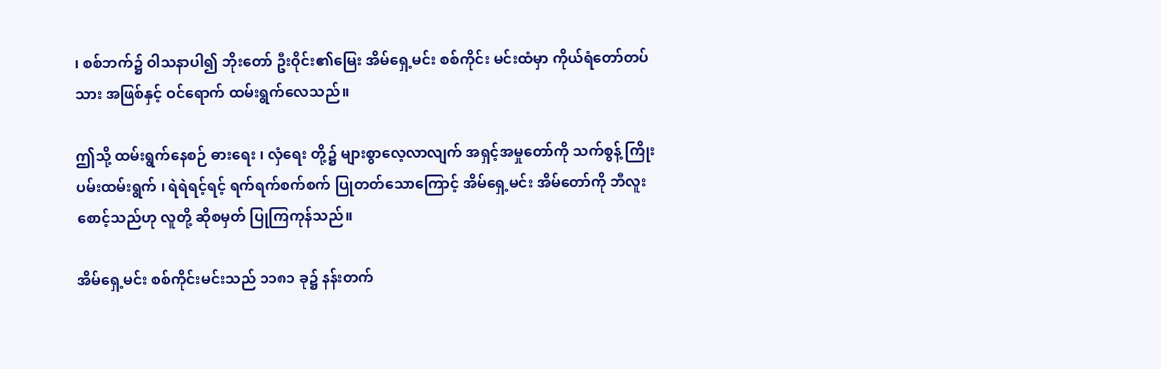၊ စစ်ဘက်၌ ဝါသနာပါ၍ ဘိုးတော် ဦးဝိုင်း၏မြေး အိမ်ရှေ့မင်း စစ်ကိုင်း မင်းထံမှာ ကိုယ်ရံတော်တပ်သား အဖြစ်နှင့် ဝင်ရောက် ထမ်းရွက်လေသည်။

ဤသို့ ထမ်းရွက်နေစဉ် ဓားရေး ၊ လှံရေး တို့၌ များစွာလေ့လာလျက် အရှင့်အမှုတော်ကို သက်စွန့် ကြိုးပမ်းထမ်းရွက် ၊ ရဲရဲရင့်ရင့် ရက်ရက်စက်စက် ပြုတတ်သောကြောင့် အိမ်ရှေ့မင်း အိမ်တော်ကို ဘီလူးစောင့်သည်ဟု လူတို့ ဆိုစမှတ် ပြုကြကုန်သည်။

အိမ်ရှေ့မင်း စစ်ကိုင်းမင်းသည် ၁၁၈၁ ခု၌ နန်းတက်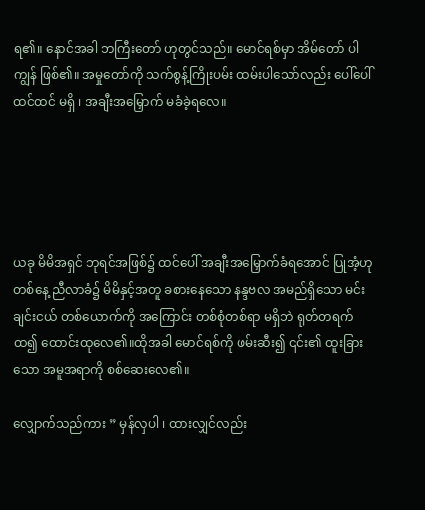ရ၏။ နောင်အခါ ဘကြီးတော် ဟုတွင်သည်။ မောင်ရစ်မှာ အိမ်တော် ပါကျွန် ဖြစ်၏။ အမှုတော်ကို သက်စွန့်ကြိုးပမ်း ထမ်းပါသော်လည်း ပေါ်ပေါ်ထင်ထင် မရှိ ၊ အချီးအမြှောက် မခံခဲ့ရလေ။





ယခု မိမိအရှင် ဘုရင်အဖြစ်၌ ထင်ပေါ် အချီးအမြှောက်ခံရအောင် ပြုအံ့ဟု တစ်နေ့ ညီလာခံ၌ မိမိနှင့်အတူ ခစားနေသော နန္ဒဗလ အမည်ရှိသော မင်းချင်းငယ် တစ်ယောက်ကို အကြောင်း တစ်စုံတစ်ရာ မရှိဘဲ ရုတ်တရက်ထ၍ ထောင်းထုလေ၏။ထိုအခါ မောင်ရစ်ကို ဖမ်းဆီး၍ ၎င်း၏ ထူးခြားသော အမူအရာကို စစ်ဆေးလေ၏။

လျှောက်သည်ကား ” မှန်လှပါ ၊ ထားလျှင်လည်း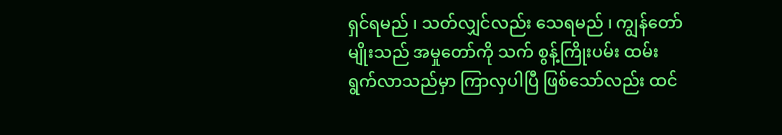ရှင်ရမည် ၊ သတ်လျှင်လည်း သေရမည် ၊ ကျွန်တော်မျိုးသည် အမှုတော်ကို သက် စွန့်ကြိုးပမ်း ထမ်းရွက်လာသည်မှာ ကြာလှပါပြီ ဖြစ်သော်လည်း ထင်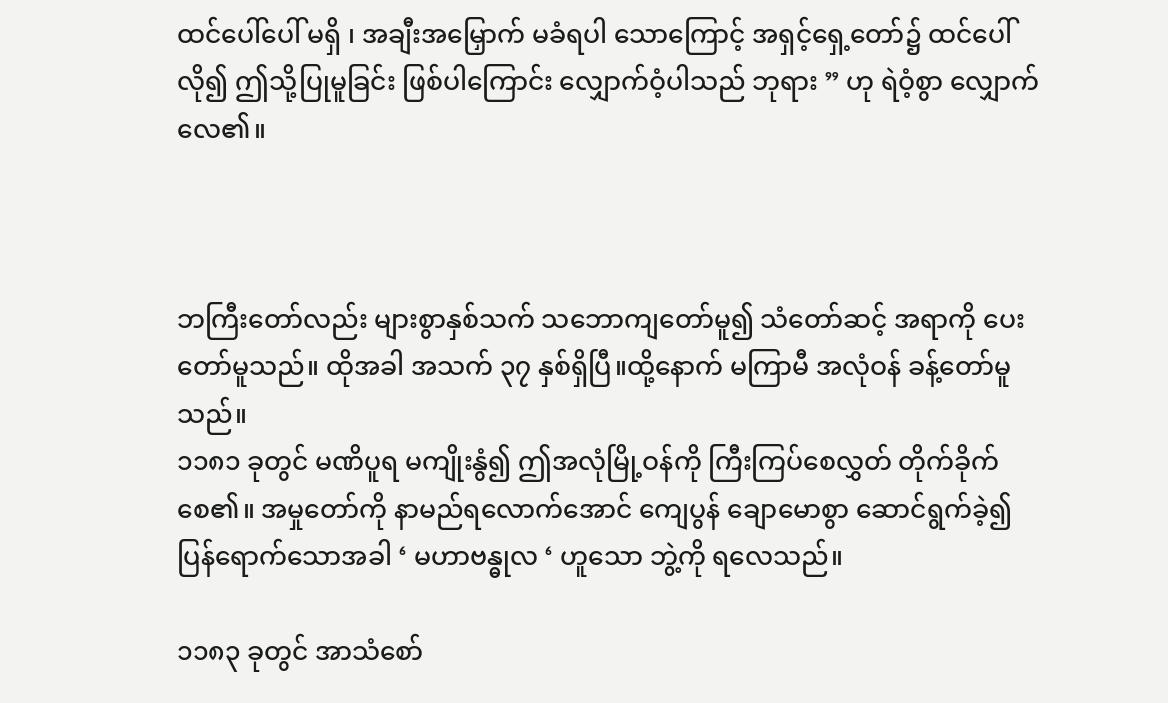ထင်ပေါ်ပေါ် မရှိ ၊ အချီးအမြှောက် မခံရပါ သောကြောင့် အရှင့်ရှေ့တော်၌ ထင်ပေါ်လို၍ ဤသို့ပြုမူခြင်း ဖြစ်ပါကြောင်း လျှောက်ဝံ့ပါသည် ဘုရား ” ဟု ရဲဝံ့စွာ လျှောက်လေ၏။



ဘကြီးတော်လည်း များစွာနှစ်သက် သဘောကျတော်မူ၍ သံတော်ဆင့် အရာကို ပေးတော်မူသည်။ ထိုအခါ အသက် ၃၇ နှစ်ရှိပြီ။ထို့နောက် မကြာမီ အလုံဝန် ခန့်တော်မူသည်။
၁၁၈၁ ခုတွင် မဏိပူရ မကျိုးနွံ၍ ဤအလုံမြို့ဝန်ကို ကြီးကြပ်စေလွှတ် တိုက်ခိုက်စေ၏။ အမှုတော်ကို နာမည်ရလောက်အောင် ကျေပွန် ချောမောစွာ ဆောင်ရွက်ခဲ့၍ ပြန်ရောက်သောအခါ ‘ မဟာဗန္ဓုလ ‘ ဟူသော ဘွဲ့ကို ရလေသည်။

၁၁၈၃ ခုတွင် အာသံစော်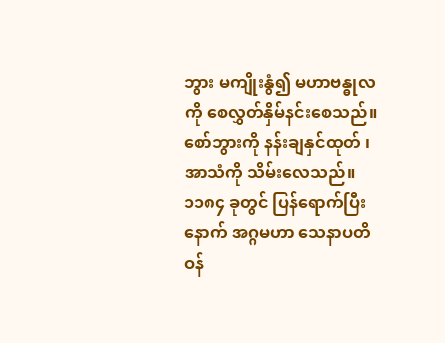ဘွား မကျိုးနွံ၍ မဟာဗန္ဓုလကို စေလွှတ်နှိမ်နင်းစေသည်။ စော်ဘွားကို နန်းချနှင်ထုတ် ၊ အာသံကို သိမ်းလေသည်။ ၁၁၈၄ ခုတွင် ပြန်ရောက်ပြီးနောက် အဂ္ဂမဟာ သေနာပတိဝန်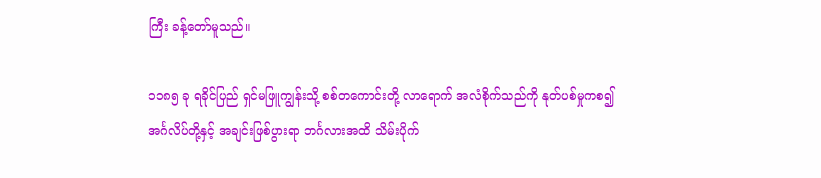ကြီး ခန့်တော်မူသည်။

၁၁၈၅ ခု ရခိုင်ပြည် ရှင်မဖြူကျွန်းသို့ စစ်တကောင်းတို့ လာရောက် အလံစိုက်သည်ကို နုတ်ပစ်မှုကစ၍ အင်္ဂလိပ်တို့နှင့် အချင်းဖြစ်ပွားရာ ဘင်္ဂလားအထိ သိမ်းပိုက်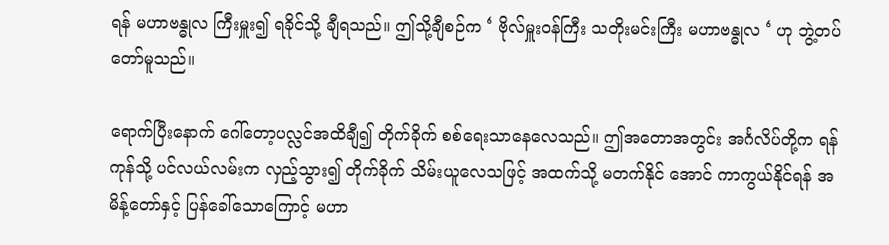ရန် မဟာဗန္ဓုလ ကြီးမှူး၍ ရခိုင်သို့ ချီရသည်။ ဤသို့ချီစဉ်က ‘ ဗိုလ်မှူးဝန်ကြီး သတိုးမင်းကြီး မဟာဗန္ဓုလ ‘ ဟု ဘွဲ့တပ်တော်မူသည်။

ရောက်ပြီးနောက် ဂေါ်တော့ပလ္လင်အထိချီ၍ တိုက်ခိုက် စစ်ရေးသာနေလေသည်။ ဤအတောအတွင်း အင်္ဂလိပ်တို့က ရန်ကုန်သို့ ပင်လယ်လမ်းက လှည့်သွား၍ တိုက်ခိုက် သိမ်းယူလေသဖြင့် အထက်သို့ မတက်နိုင် အောင် ကာကွယ်နိုင်ရန် အမိန့်တော်နှင့် ပြန်ခေါ်သောကြောင့် မဟာ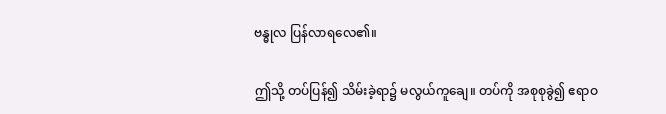ဗန္ဓုလ ပြန်လာရလေ၏။

ဤသို့ တပ်ပြန်၍ သိမ်းခဲ့ရာ၌ မလွယ်ကူချေ။ တပ်ကို အစုစုခွဲ၍ ဧရာဝ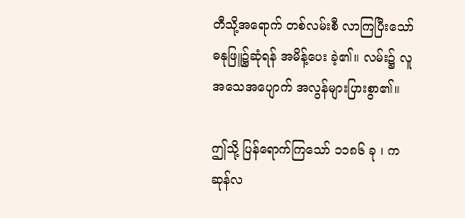တီသို့အရောက် တစ်လမ်းစီ လာကြပြီးသော် ဓနုဖြူ၌ဆုံရန် အမိန့်ပေး ခဲ့၏။ လမ်း၌ လူအသေအပျောက် အလွန်များပြားစွာ၏။

ဤသို့ ပြန်ရောက်ကြသော် ၁၁၈၆ ခု ၊ ကဆုန်လ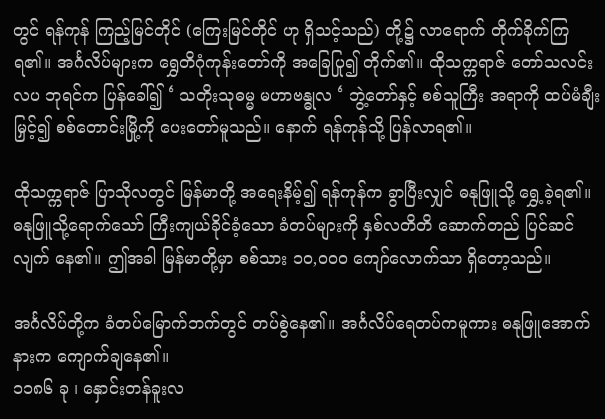တွင် ရန်ကုန် ကြည့်မြင်တိုင် (ကြေးမြင်တိုင် ဟု ရှိသင့်သည်) တို့၌ လာရောက် တိုက်ခိုက်ကြ ရ၏။ အင်္ဂလိပ်များက ရွှေတိဂုံကုန်းတော်ကို အခြေပြု၍ တိုက်၏။ ထိုသက္ကရာဇ် တော်သလင်းလပ ဘုရင်က ပြန်ခေါ်၍ ‘ သတိုးသုဓမ္မ မဟာဗန္ဓုလ ‘ ဘွဲ့တော်နှင့် စစ်သူကြီး အရာကို ထပ်မံချီးမြှင့်၍ စစ်တောင်းမြို့ကို ပေးတော်မူသည်။ နောက် ရန်ကုန်သို့ ပြန်လာရ၏။

ထိုသက္ကရာဇ် ပြာသိုလတွင် မြန်မာတို့ အရေးနိမ့်၍ ရန်ကုန်က ခွာပြီးလျှင် ဓနုဖြူသို့ ရွှေ့ခဲ့ရ၏။ ဓနုဖြူသို့ရောက်သော် ကြီးကျယ်ခိုင်ခံ့သော ခံတပ်များကို နှစ်လတိတိ ဆောက်တည် ပြင်ဆင်လျက် နေ၏။ ဤအခါ မြန်မာတို့မှာ စစ်သား ၁၀,၀၀၀ ကျော်လောက်သာ ရှိတော့သည်။

အင်္ဂလိပ်တို့က ခံတပ်မြောက်ဘက်တွင် တပ်စွဲနေ၏။ အင်္ဂလိပ်ရေတပ်ကမူကား ဓနုဖြူအောက်နားက ကျောက်ချနေ၏။
၁၁၈၆ ခု ၊ နှောင်းတန်ခူးလ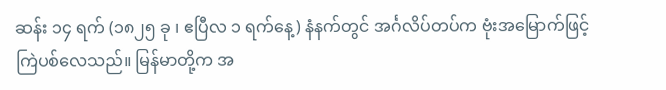ဆန်း ၁၄ ရက် (၁၈၂၅ ခု ၊ ဧပြီလ ၁ ရက်နေ့) နံနက်တွင် အင်္ဂလိပ်တပ်က ဗုံးအမြောက်ဖြင့် ကြဲပစ်လေသည်။ မြန်မာတို့က အ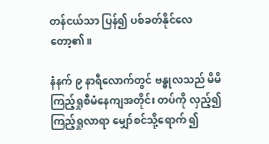တန်ငယ်သာ ပြန်၍ ပစ်ခတ်နိုင်လေတော့၏။

နံနက် ၉ နာရီလောက်တွင် ဗန္ဓုလသည် မိမိ ကြည့်ရှုစီမံနေကျအတိုင်း တပ်ကို လှည့်၍ ကြည့်ရှုလာရာ မျှော်စင်သို့ရောက် ၍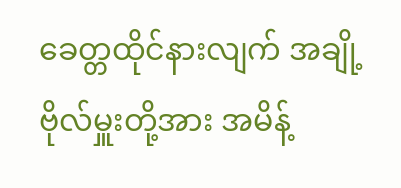ခေတ္တထိုင်နားလျက် အချို့ ဗိုလ်မှူးတို့အား အမိန့်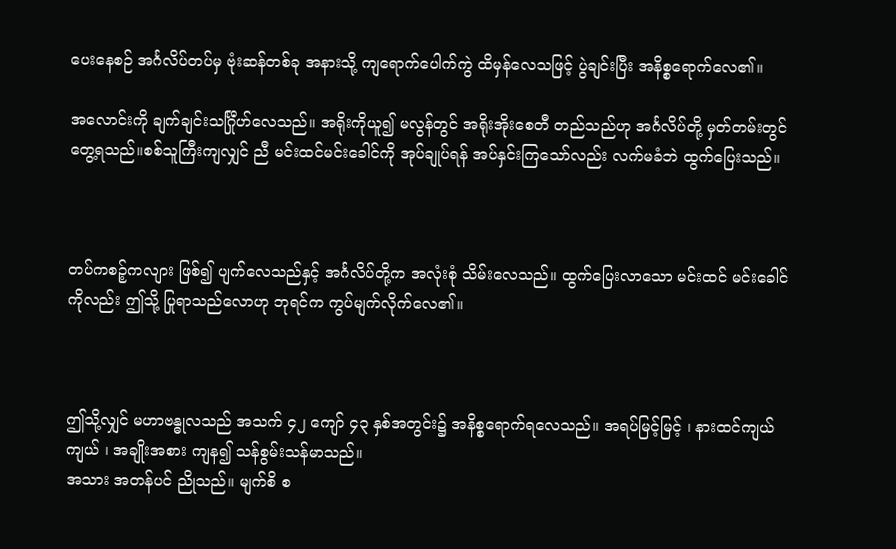ပေးနေစဉ် အင်္ဂလိပ်တပ်မှ ဗုံးဆန်တစ်ခု အနားသို့ ကျရောက်ပေါက်ကွဲ ထိမှန်လေသဖြင့် ပွဲချင်းပြီး အနိစ္စရောက်လေ၏။

အလောင်းကို ချက်ချင်းသင်္ဂြီုဟ်လေသည်။ အရိုးကိုယူ၍ မလွန်တွင် အရိုးအိုးစေတီ တည်သည်ဟု အင်္ဂလိပ်တို့ မှတ်တမ်းတွင် တွေ့ရသည်။စစ်သူကြီးကျလျှင် ညီ မင်းထင်မင်းခေါင်ကို အုပ်ချုပ်ရန် အပ်နှင်းကြသော်လည်း လက်မခံဘဲ ထွက်ပြေးသည်။



တပ်ကစဉ့်ကလျား ဖြစ်၍ ပျက်လေသည်နှင့် အင်္ဂလိပ်တို့က အလုံးစုံ သိမ်းလေသည်။ ထွက်ပြေးလာသော မင်းထင် မင်းခေါင် ကိုလည်း ဤသို့ ပြုရာသည်လောဟု ဘုရင်က ကွပ်မျက်လိုက်လေ၏။



ဤသို့လျှင် မဟာဗန္ဓုလသည် အသက် ၄၂ ကျော် ၄၃ နှစ်အတွင်း၌ အနိစ္စရောက်ရလေသည်။ အရပ်မြင့်မြင့် ၊ နားထင်ကျယ်ကျယ် ၊ အချိုးအစား ကျန၍ သန်စွမ်းသန်မာသည်။
အသား အတန်ပင် ညိုသည်။ မျက်စိ စ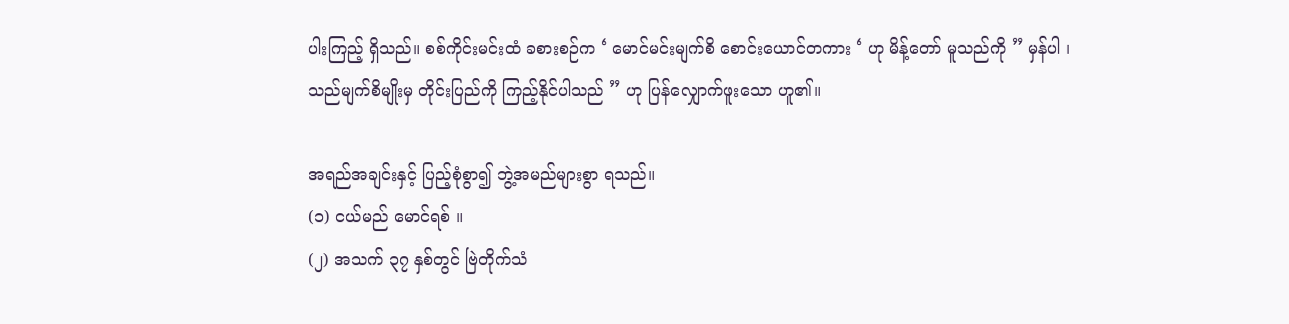ပါးကြည့် ရှိသည်။ စစ်ကိုင်းမင်းထံ ခစားစဉ်က ‘ မောင်မင်းမျက်စိ စောင်းယောင်တကား ‘ ဟု မိန့်တော် မူသည်ကို ” မှန်ပါ ၊ သည်မျက်စိမျိုးမှ တိုင်းပြည်ကို ကြည့်နိုင်ပါသည် ” ဟု ပြန်လျှောက်ဖူးသော ဟူ၏။

အရည်အချင်းနှင့် ပြည့်စုံစွာ၍ ဘွဲ့အမည်များစွာ ရသည်။
(၁) ငယ်မည် မောင်ရစ် ။
(၂) အသက် ၃၇ နှစ်တွင် ဗြဲတိုက်သံ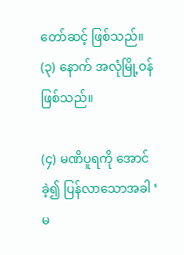တော်ဆင့် ဖြစ်သည်။
(၃) နောက် အလုံမြို့ဝန် ဖြစ်သည်။

(၄) မဏိပူရကို အောင်ခဲ့၍ ပြန်လာသောအခါ ‘ မ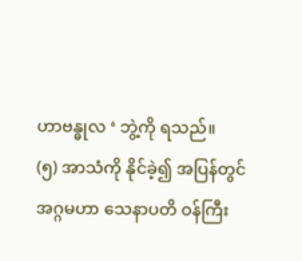ဟာဗန္ဓုလ ‘ ဘွဲ့ကို ရသည်။
(၅) အာသံကို နိုင်ခဲ့၍ အပြန်တွင် အဂ္ဂမဟာ သေနာပတိ ဝန်ကြီး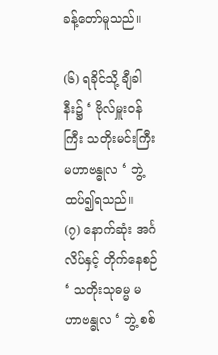ခန့်တော်မူသည်။

(၆) ရခိုင်သို့ ချီခါနီး၌ ‘ ဗိုလ်မှူးဝန်ကြီး သတိုးမင်းကြီး မဟာဗန္ဓုလ ‘ ဘွဲ့ ထပ်၍ရသည်။
(၇) နောက်ဆုံး အင်္ဂလိပ်နှင့် တိုက်နေစဉ် ‘ သတိုးသုဓမ္မ မဟာဗန္ဓုလ ‘ ဘွဲ့ စစ်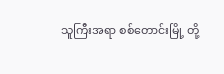သူကြီးအရာ စစ်တောင်းမြို့ တို့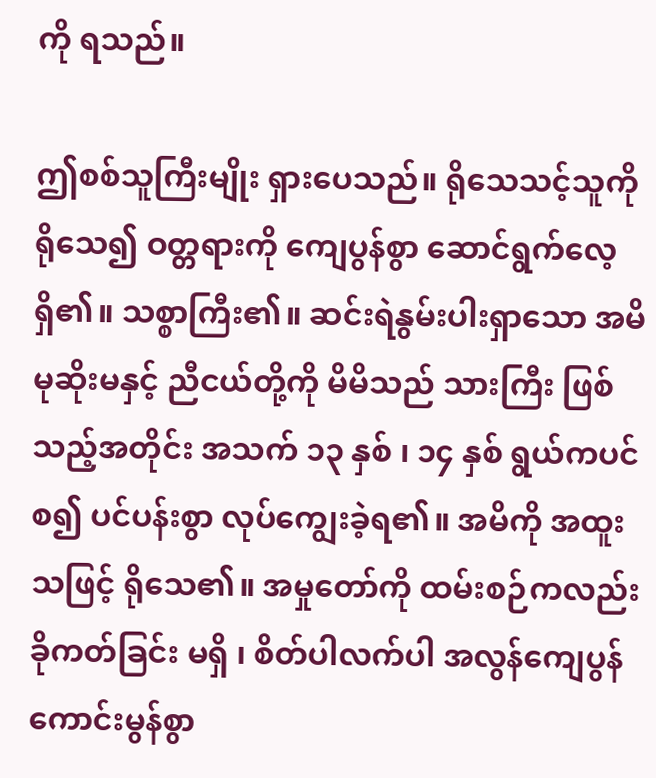ကို ရသည်။

ဤစစ်သူကြီးမျိုး ရှားပေသည်။ ရိုသေသင့်သူကို ရိုသေ၍ ဝတ္တရားကို ကျေပွန်စွာ ဆောင်ရွက်လေ့ရှိ၏။ သစ္စာကြီး၏။ ဆင်းရဲနွမ်းပါးရှာသော အမိမုဆိုးမနှင့် ညီငယ်တို့ကို မိမိသည် သားကြီး ဖြစ်သည့်အတိုင်း အသက် ၁၃ နှစ် ၊ ၁၄ နှစ် ရွယ်ကပင်စ၍ ပင်ပန်းစွာ လုပ်ကျွေးခဲ့ရ၏။ အမိကို အထူးသဖြင့် ရိုသေ၏။ အမှုတော်ကို ထမ်းစဉ်ကလည်း ခိုကတ်ခြင်း မရှိ ၊ စိတ်ပါလက်ပါ အလွန်ကျေပွန် ကောင်းမွန်စွာ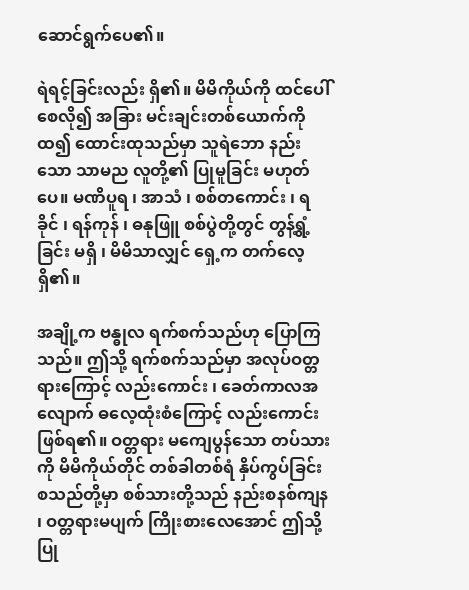ဆောင်ရွက်ပေ၏။

ရဲရင့်ခြင်းလည်း ရှိ၏။ မိမိကိုယ်ကို ထင်ပေါ်စေလို၍ အခြား မင်းချင်းတစ်ယောက်ကို ထ၍ ထောင်းထုသည်မှာ သူရဲဘော နည်းသော သာမည လူတို့၏ ပြုမူခြင်း မဟုတ်ပေ။ မဏိပူရ ၊ အာသံ ၊ စစ်တကောင်း ၊ ရခိုင် ၊ ရန်ကုန် ၊ ဓနုဖြူ စစ်ပွဲတို့တွင် တွန့်ရွံ့ခြင်း မရှိ ၊ မိမိသာလျှင် ရှေ့က တက်လေ့ရှိ၏။

အချို့က ဗန္ဓုလ ရက်စက်သည်ဟု ပြောကြသည်။ ဤသို့ ရက်စက်သည်မှာ အလုပ်ဝတ္တရားကြောင့် လည်းကောင်း ၊ ခေတ်ကာလအလျောက် ဓလေ့ထုံးစံကြောင့် လည်းကောင်း ဖြစ်ရ၏။ ဝတ္တရား မကျေပွန်သော တပ်သားကို မိမိကိုယ်တိုင် တစ်ခါတစ်ရံ နှိပ်ကွပ်ခြင်း စသည်တို့မှာ စစ်သားတို့သည် နည်းစနစ်ကျန ၊ ဝတ္တရားမပျက် ကြိုးစားလေအောင် ဤသို့ပြု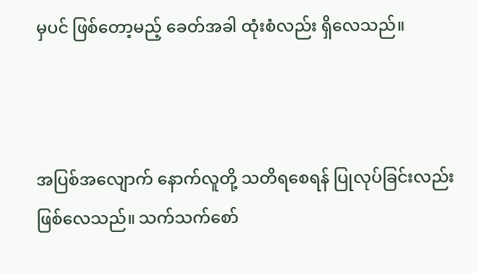မှပင် ဖြစ်တော့မည့် ခေတ်အခါ ထုံးစံလည်း ရှိလေသည်။



အပြစ်အလျောက် နောက်လူတို့ သတိရစေရန် ပြုလုပ်ခြင်းလည်း ဖြစ်လေသည်။ သက်သက်စော်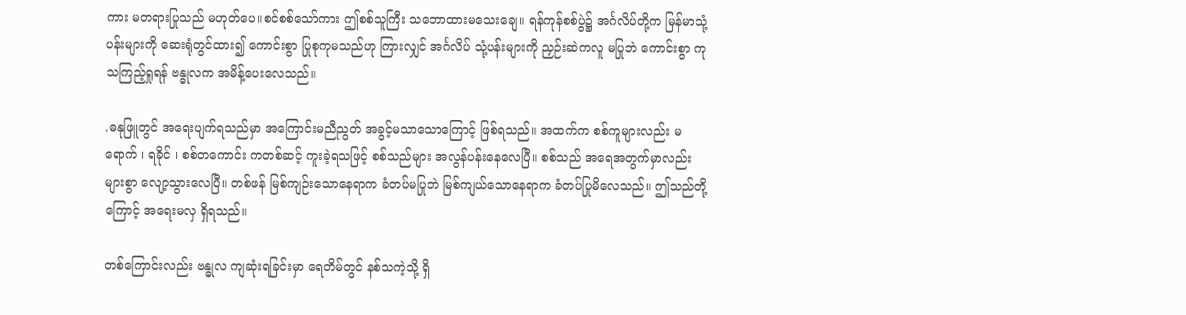ကား မတရားပြုသည် မဟုတ်ပေ။စင်စစ်သော်ကား ဤစစ်သူကြီး သဘောထားမသေးချေ။ ရန်ကုန်စစ်ပွဲ၌ အင်္ဂလိပ်တို့က မြန်မာသုံ့ပန်းများကို ဆေးရုံတွင်ထား၍ ကောင်းစွာ ပြုစုကုမသည်ဟု ကြားလျှင် အင်္ဂလိပ် သုံ့ပန်းများကို ညှဉ်းဆဲကလူ မပြုဘဲ ကောင်းစွာ ကုသကြည့်ရှုရန် ဗန္ဓုလက အမိန့်ပေးလေသည်။

.ဓနုဖြူတွင် အရေးပျက်ရသည်မှာ အကြောင်းမညီညွတ် အခွင့်မသာသောကြောင့် ဖြစ်ရသည်။ အထက်က စစ်ကူများလည်း မရောက် ၊ ရခိုင် ၊ စစ်တကောင်း ကတစ်ဆင့် ကူးခဲ့ရသဖြင့် စစ်သည်များ အလွန်ပန်းနေလေပြီ။ စစ်သည် အရေအတွက်မှာလည်း များစွာ လျော့သွားလေပြီ။ တစ်ဖန် မြစ်ကျဉ်းသောနေရာက ခံတပ်မပြုဘဲ မြစ်ကျယ်သောနေရာက ခံတပ်ပြုမိလေသည်။ ဤသည်တို့ကြောင့် အရေးမလှ ရှိရသည်။

တစ်ကြောင်းလည်း ဗန္ဓုလ ကျဆုံးရခြင်းမှာ ရေတိမ်တွင် နစ်သကဲ့သို့ ရှိ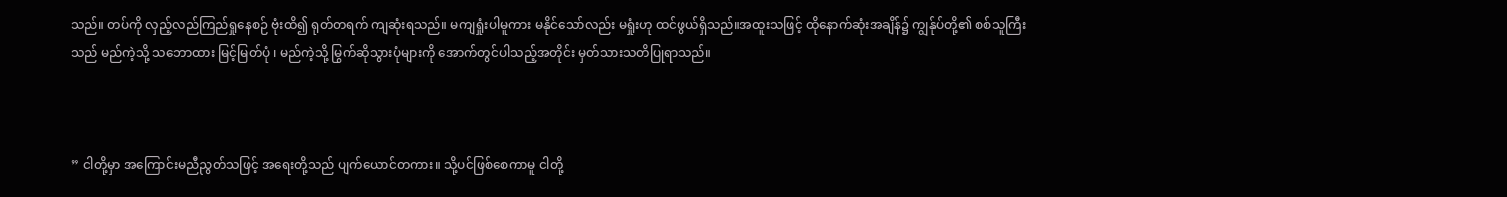သည်။ တပ်ကို လှည့်လည်ကြည်ရှုနေစဉ် ဗုံးထိ၍ ရုတ်တရက် ကျဆုံးရသည်။ မကျရှုံးပါမူကား မနိုင်သော်လည်း မရှုံးဟု ထင်ဖွယ်ရှိသည်။အထူးသဖြင့် ထိုနောက်ဆုံးအချိန်၌ ကျွန်ုပ်တို့၏ စစ်သူကြီးသည် မည်ကဲ့သို့ သဘောထား မြင့်မြတ်ပုံ ၊ မည်ကဲ့သို့ မြွက်ဆိုသွားပုံများကို အောက်တွင်ပါသည့်အတိုင်း မှတ်သားသတိပြုရာသည်။



” ငါတို့မှာ အကြောင်းမညီညွတ်သဖြင့် အရေးတို့သည် ပျက်ယောင်တကား။ သို့ပင်ဖြစ်စေကာမူ ငါတို့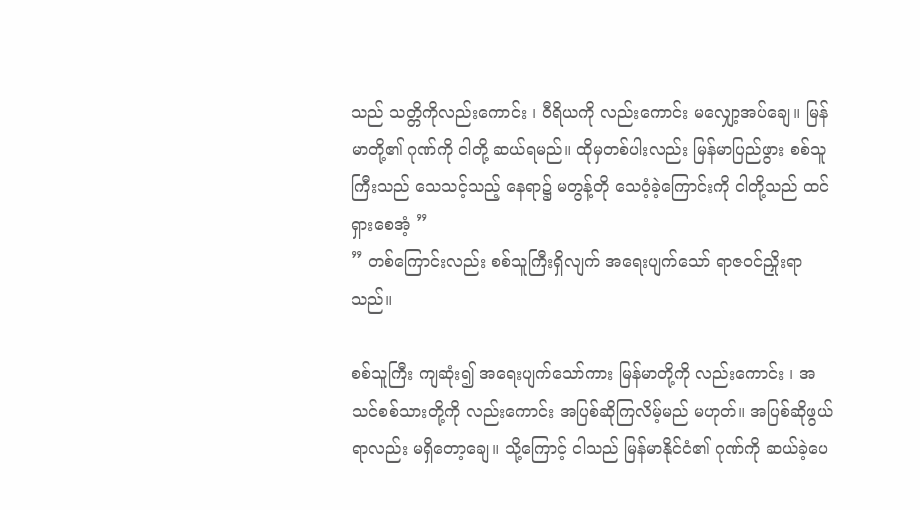သည် သတ္တိကိုလည်းကောင်း ၊ ဝီရိယကို လည်းကောင်း မလျှော့အပ်ချေ။ မြန်မာတို့၏ ဂုဏ်ကို ငါတို့ ဆယ်ရမည်။ ထိုမှတစ်ပါးလည်း မြန်မာပြည်ဖွား စစ်သူကြီးသည် သေသင့်သည့် နေရာ၌ မတွန့်တို သေဝံ့ခဲ့ကြောင်းကို ငါတို့သည် ထင်ရှားစေအံ့ ”
” တစ်ကြောင်းလည်း စစ်သူကြီးရှိလျက် အရေးပျက်သော် ရာဇဝင်ညှိုးရာသည်။

စစ်သူကြီး ကျဆုံး၍ အရေးပျက်သော်ကား မြန်မာတို့ကို လည်းကောင်း ၊ အသင်စစ်သားတို့ကို လည်းကောင်း အပြစ်ဆိုကြလိမ့်မည် မဟုတ်။ အပြစ်ဆိုဖွယ်ရာလည်း မရှိတော့ချေ။ သို့ကြောင့် ငါသည် မြန်မာနိုင်ငံ၏ ဂုဏ်ကို ဆယ်ခဲ့ပေ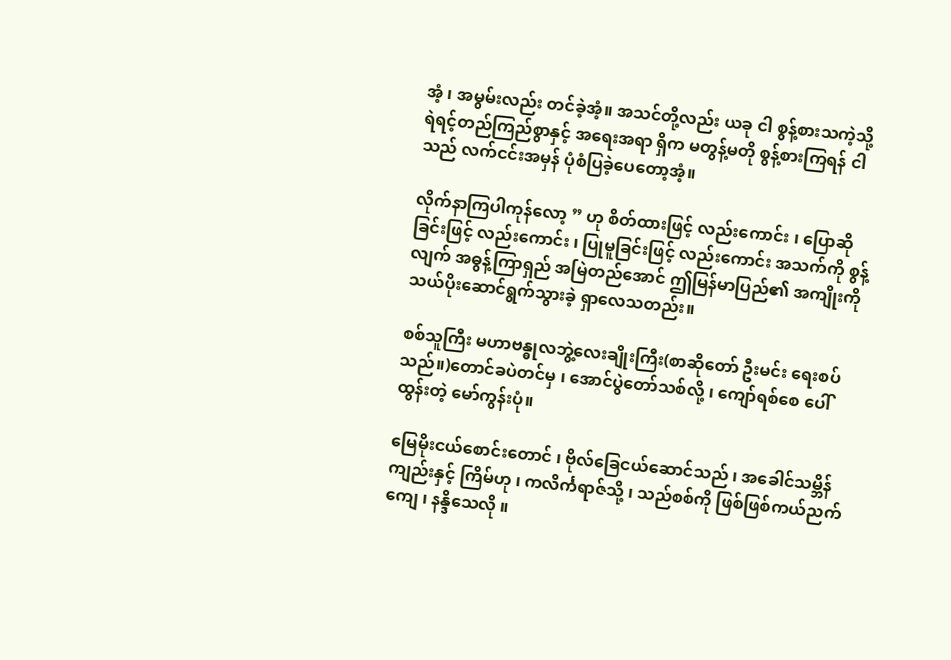အံ့ ၊ အမွမ်းလည်း တင်ခဲ့အံ့။ အသင်တို့လည်း ယခု ငါ စွန့်စားသကဲ့သို့ ရဲရင့်တည်ကြည်စွာနှင့် အရေးအရာ ရှိက မတွန့်မတို စွန့်စားကြရန် ငါသည် လက်ငင်းအမှန် ပုံစံပြခဲ့ပေတော့အံ့။

လိုက်နာကြပါကုန်လော့ ” ဟု စိတ်ထားဖြင့် လည်းကောင်း ၊ ပြောဆိုခြင်းဖြင့် လည်းကောင်း ၊ ပြုမူခြင်းဖြင့် လည်းကောင်း အသက်ကို စွန့်လျက် အဓွန့်ကြာရှည် အမြဲတည်အောင် ဤမြန်မာပြည်၏ အကျိုးကို သယ်ပိုးဆောင်ရွက်သွားခဲ့ ရှာလေသတည်း။

စစ်သူကြီး မဟာဗန္ဓုလဘွဲ့လေးချိုးကြီး(စာဆိုတော် ဦးမင်း ရေးစပ်သည်။)တောင်ခပဲတင်မှ ၊ အောင်ပွဲတော်သစ်လို့ ၊ ကျော်ရစ်စေ ပေါ်ထွန်းတဲ့ မော်ကွန်းပုံ။

မြေမိုးငယ်စောင်းတောင် ၊ ဗိုလ်ခြေငယ်ဆောင်သည် ၊ အခေါင်သမ္ဘိန် ကျည်းနှင့် ကြိမ်ဟု ၊ ကလိင်္ကရာဇ်သို့ ၊ သည်စစ်ကို ဖြစ်ဖြစ်ကယ်ညက်ကျေ ၊ နန္ဒိသေလို ။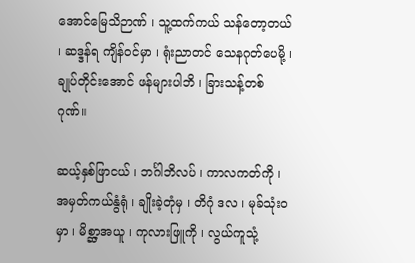အောင်မြေသိဉာဏ် ၊ သူ့ထက်ကယ် သန်တော့တယ် ၊ ဆဒ္ဒန်ရ ကျိန်ဝင်မှာ ၊ ရုံးညာတင် သေနဂုတ်ပေမို့ ၊ ချုပ်တိုင်းအောင် ဖန်များပါဘိ ၊ ခြားသန့်တစ်ဂုဏ်။

ဆယ့်နှစ်ဖြာငယ် ၊ ဘင်္ဂါဘိလပ် ၊ ကာလကတ်ကို ၊ အမှတ်ကယ်နွံရုံ ၊ ချိုးခဲ့တုံမှ ၊ တိဂုံ ဒလ ၊ မုခ်သုံးဝမှာ ၊ မိစ္ဆာ့အယူ ၊ ကုလားဖြူကို ၊ လွယ်ကူသုံ့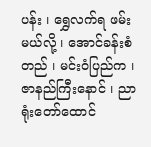ပန်း ၊ ရွှေလက်ရ ဖမ်းမယ်လို့ ၊ အောင်ခန်းစံတည် ၊ မင်းဝံပြည်က ၊ ဇာနည်ကြီးနောင် ၊ ညာရုံးတော်ထောင်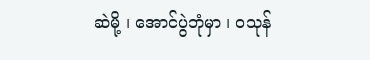ဆဲမို့ ၊ အောင်ပွဲဘုံမှာ ၊ ဝသုန်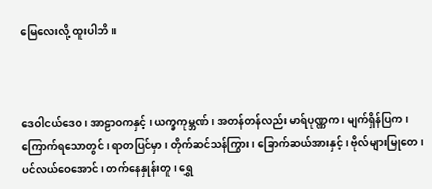မြေလေးလို့ ထူးပါဘိ။



ဒေဝါငယ်ဒေ၀ ၊ အာဠာဝကနှင့် ၊ ယက္ခကုမ္ဘဏ် ၊ အတန်တန်လည်း မာရ်ပုဏ္ဏက ၊ မျက်ရှိန်ပြက ၊ ကြောက်ရသောတွင် ၊ ရာတပြင်မှာ ၊ တိုက်ဆင်သန်ကြွား ၊ ခြောက်ဆယ်အားနှင့် ၊ ဗိုလ်များမြုတေ ၊ ပင်လယ်ဝေအောင် ၊ တက်နေနှုန်းတူ ၊ ရွှေ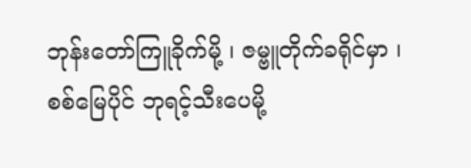ဘုန်းတော်ကြူခိုက်မို့ ၊ ဇမ္ဗူတိုက်ခရိုင်မှာ ၊ စစ်မြေပိုင် ဘုရင့်သီးပေမို့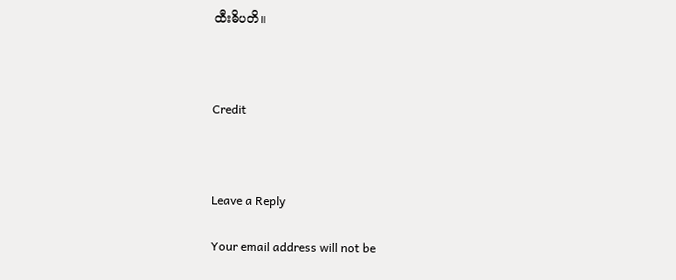ထီးဓိပတိ။



Credit



Leave a Reply

Your email address will not be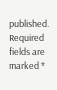published. Required fields are marked *